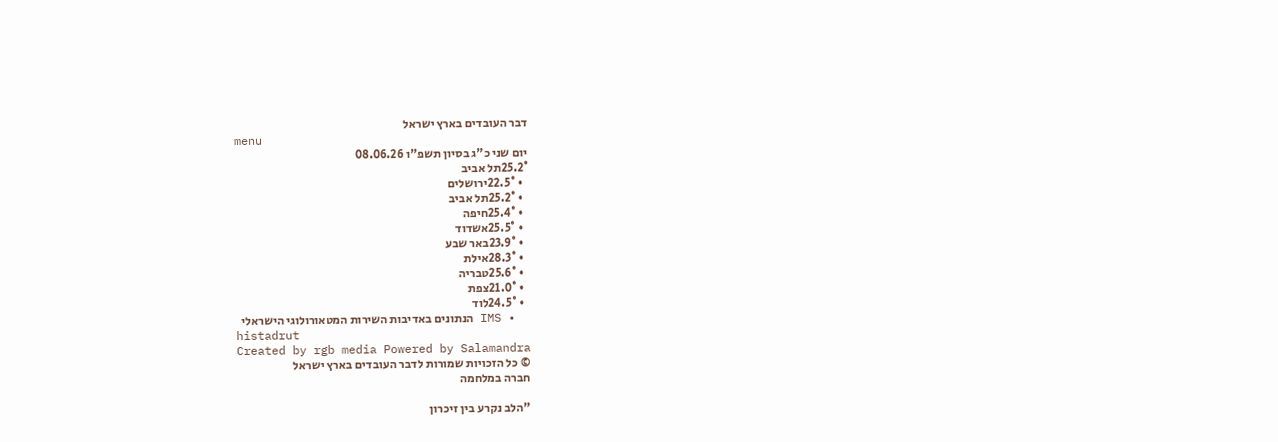דבר העובדים בארץ ישראל
menu
יום שני כ"ג בסיון תשפ"ו 08.06.26
25.2°תל אביב
  • 22.5°ירושלים
  • 25.2°תל אביב
  • 25.4°חיפה
  • 25.5°אשדוד
  • 23.9°באר שבע
  • 28.3°אילת
  • 25.6°טבריה
  • 21.0°צפת
  • 24.5°לוד
  • IMS הנתונים באדיבות השירות המטאורולוגי הישראלי
histadrut
Created by rgb media Powered by Salamandra
© כל הזכויות שמורות לדבר העובדים בארץ ישראל
חברה במלחמה

"הלב נקרע בין זיכרון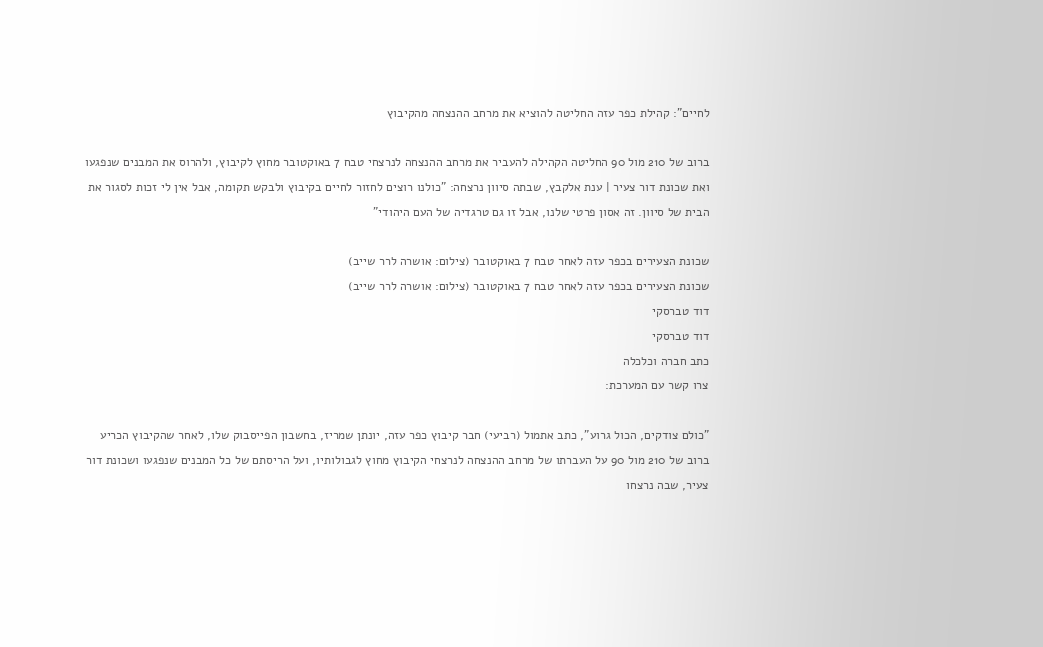לחיים": קהילת כפר עזה החליטה להוציא את מרחב ההנצחה מהקיבוץ

ברוב של 210 מול 90 החליטה הקהילה להעביר את מרחב ההנצחה לנרצחי טבח 7 באוקטובר מחוץ לקיבוץ, ולהרוס את המבנים שנפגעו ואת שכונת דור צעיר | ענת אלקבץ, שבתה סיוון נרצחה: "כולנו רוצים לחזור לחיים בקיבוץ ולבקש תקומה, אבל אין לי זכות לסגור את הבית של סיוון. זה אסון פרטי שלנו, אבל זו גם טרגדיה של העם היהודי"

שכונת הצעירים בכפר עזה לאחר טבח 7 באוקטובר (צילום: אושרה לרר שייב)
שכונת הצעירים בכפר עזה לאחר טבח 7 באוקטובר (צילום: אושרה לרר שייב)
דוד טברסקי
דוד טברסקי
כתב חברה וכלכלה
צרו קשר עם המערכת:

"כולם צודקים, הכול גרוע", כתב אתמול (רביעי) חבר קיבוץ כפר עזה, יונתן שמריז, בחשבון הפייסבוק שלו, לאחר שהקיבוץ הכריע ברוב של 210 מול 90 על העברתו של מרחב ההנצחה לנרצחי הקיבוץ מחוץ לגבולותיו, ועל הריסתם של כל המבנים שנפגעו ושכונת דור צעיר, שבה נרצחו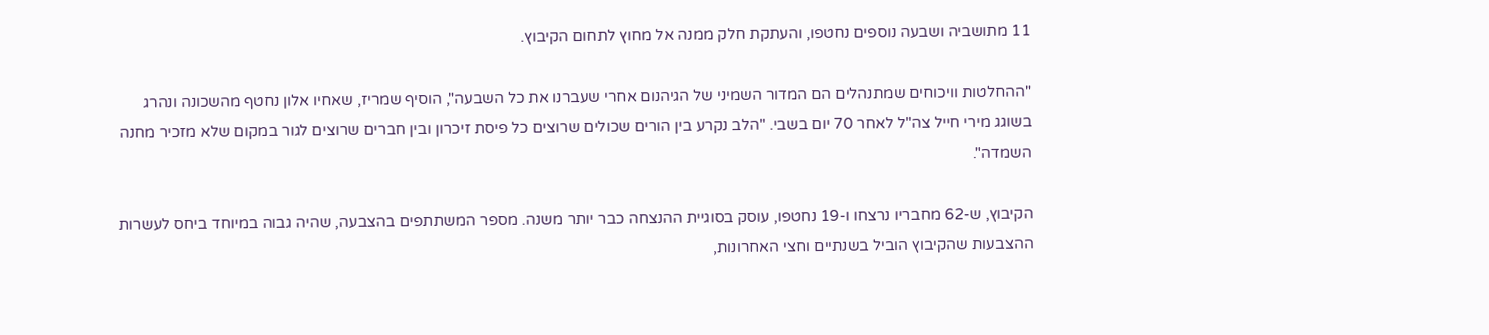11 מתושביה ושבעה נוספים נחטפו, והעתקת חלק ממנה אל מחוץ לתחום הקיבוץ.

"ההחלטות וויכוחים שמתנהלים הם המדור השמיני של הגיהנום אחרי שעברנו את כל השבעה", הוסיף שמריז, שאחיו אלון נחטף מהשכונה ונהרג בשוגג מירי חייל צה"ל לאחר 70 יום בשבי. "הלב נקרע בין הורים שכולים שרוצים כל פיסת זיכרון ובין חברים שרוצים לגור במקום שלא מזכיר מחנה השמדה".

הקיבוץ, ש-62 מחבריו נרצחו ו-19 נחטפו, עוסק בסוגיית ההנצחה כבר יותר משנה. מספר המשתתפים בהצבעה, שהיה גבוה במיוחד ביחס לעשרות ההצבעות שהקיבוץ הוביל בשנתיים וחצי האחרונות,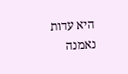היא עדות נאמנה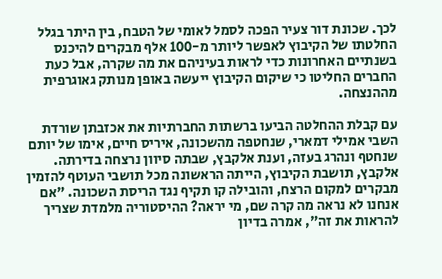לכך. שכונת דור צעיר הפכה לסמל לאומי של הטבח, בין היתר בגלל החלטתו של הקיבוץ לאפשר ליותר מ-100 אלף מבקרים להיכנס בשנתיים האחרונות כדי לראות בעיניהם את מה שקרה, אבל כעת החברים החליטו כי שיקום הקיבוץ ייעשה באופן מנותק גאוגרפית מההנצחה.

עם קבלת ההחלטה הביעו ברשתות החברתיות את אכזבתן שורדת השבי אמילי דמארי, שנחטפה מהשכונה, איריס חיים, אימו של יותם שנחטף ונהרג בעזה, וענת אלקבץ, שבתה סיוון נרצחה בדירתה. אלקבץ, תושבת הקיבוץ, הייתה הראשונה מכל תושבי העוטף להזמין מבקרים למקום הרצח, והובילה קו תקיף נגד הריסת השכונה. "אם אנחנו לא נראה מה קרה שם, מי יראה? ההיסטוריה מלמדת שצריך להראות את זה", אמרה בדיון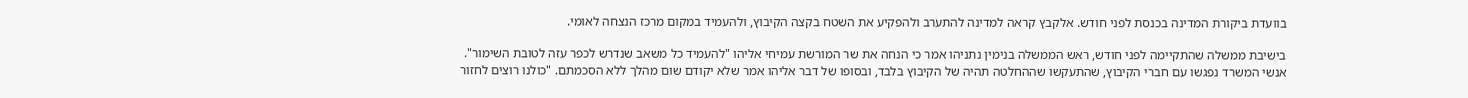בוועדת ביקורת המדינה בכנסת לפני חודש. אלקבץ קראה למדינה להתערב ולהפקיע את השטח בקצה הקיבוץ, ולהעמיד במקום מרכז הנצחה לאומי.

בישיבת ממשלה שהתקיימה לפני חודש, ראש הממשלה בנימין נתניהו אמר כי הנחה את שר המורשת עמיחי אליהו "להעמיד כל משאב שנדרש לכפר עזה לטובת השימור". אנשי המשרד נפגשו עם חברי הקיבוץ, שהתעקשו שההחלטה תהיה של הקיבוץ בלבד, ובסופו של דבר אליהו אמר שלא יקודם שום מהלך ללא הסכמתם. "כולנו רוצים לחזור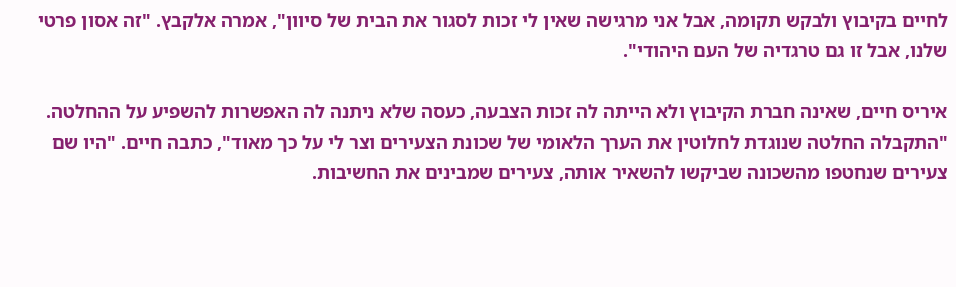לחיים בקיבוץ ולבקש תקומה, אבל אני מרגישה שאין לי זכות לסגור את הבית של סיוון", אמרה אלקבץ. "זה אסון פרטי שלנו, אבל זו גם טרגדיה של העם היהודי".

איריס חיים, שאינה חברת הקיבוץ ולא הייתה לה זכות הצבעה, כעסה שלא ניתנה לה האפשרות להשפיע על ההחלטה. "התקבלה החלטה שנוגדת לחלוטין את הערך הלאומי של שכונת הצעירים וצר לי על כך מאוד", כתבה חיים. "היו שם צעירים שנחטפו מהשכונה שביקשו להשאיר אותה, צעירים שמבינים את החשיבות.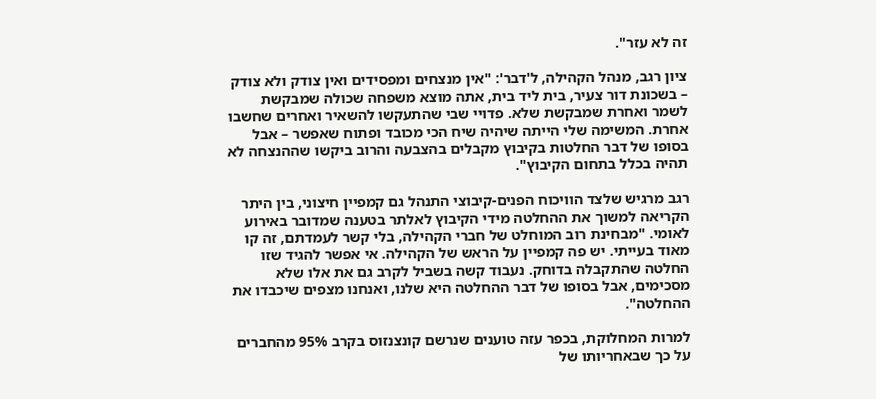זה לא עזר".

ציון רגב, מנהל הקהילה, ל'דבר': "אין מנצחים ומפסידים ואין צודק ולא צודק – בשכונת דור צעיר, בית ליד בית, אתה מוצא משפחה שכולה שמבקשת לשמר ואחרת שמבקשת שלא. פדויי שבי שהתעקשו להשאיר ואחרים שחשבו אחרת. המשימה שלי הייתה שיהיה שיח הכי מכובד ופתוח שאפשר – אבל בסופו של דבר החלטות בקיבוץ מקבלים בהצבעה והרוב ביקשו שההנצחה לא תהיה בכלל בתחום הקיבוץ".

רגב מרגיש שלצד הוויכוח הפנים-קיבוצי התנהל גם קמפיין חיצוני, בין היתר הקריאה למשוך את ההחלטה מידי הקיבוץ לאלתר בטענה שמדובר באירוע לאומי. "מבחינת רוב המוחלט של חברי הקהילה, בלי קשר לעמדתם, זה קו מאוד בעייתי. יש פה קמפיין על הראש של הקהילה. אי אפשר להגיד שזו החלטה שהתקבלה בדוחק. נעבוד קשה בשביל לקרב גם את אלו שלא מסכימים, אבל בסופו של דבר ההחלטה היא שלנו, ואנחנו מצפים שיכבדו את ההחלטה".

למרות המחלוקת, בכפר עזה טוענים שנרשם קונצנזוס בקרב 95% מהחברים על כך שבאחריותו של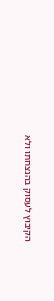הקיבוץ לעסוק בהנצחתו ולא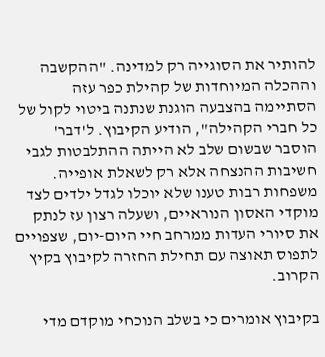להותיר את הסוגייה רק למדינה. "ההקשבה וההכלה המיוחדות של קהילת כפר עזה הסתיימה בהצבעה הוגנת שנתנה ביטוי לקול של כל חברי הקהילה", הודיע הקיבוץ. ל'דבר' הוסבר שבשום שלב לא הייתה ההתלבטות לגבי חשיבות ההנצחה אלא רק לשאלת אופייה. משפחות רבות טענו שלא יוכלו לגדל ילדים לצד מוקדי האסון הנוראיים, ושעלה רצון עז לנתק את סיורי העדות ממרחב חיי היום-יום, שצפויים לתפוס תאוצה עם תחילת החזרה לקיבוץ בקיץ הקרוב.

בקיבוץ אומרים כי בשלב הנוכחי מוקדם מדי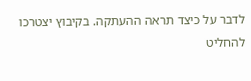לדבר על כיצד תראה ההעתקה. בקיבוץ יצטרכו להחליט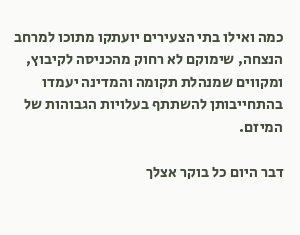כמה ואילו בתי הצעירים יועתקו מתוכו למרחב הנצחה, שימוקם לא רחוק מהכניסה לקיבוץ, ומקווים שמנהלת תקומה והמדינה יעמדו בהתחייבותן להשתתף בעלויות הגבוהות של המיזם.

דבר היום כל בוקר אצלך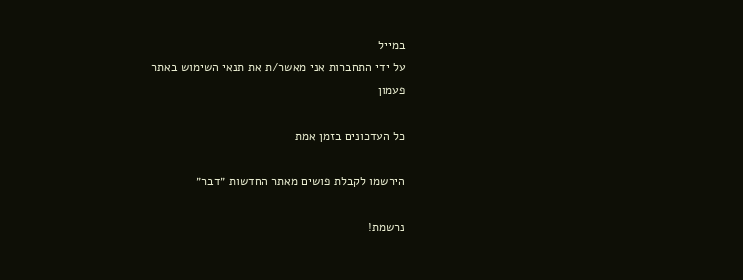במייל
על ידי התחברות אני מאשר/ת את תנאי השימוש באתר
פעמון

כל העדכונים בזמן אמת

הירשמו לקבלת פושים מאתר החדשות ״דבר״

נרשמת!